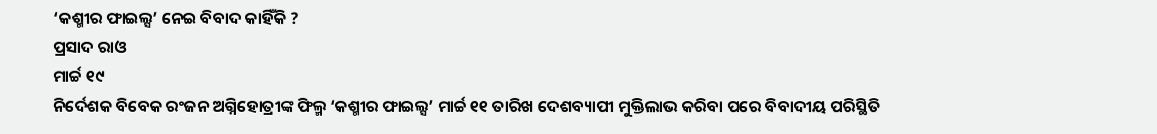‘କଶ୍ମୀର ଫାଇଲ୍ସ’ ନେଇ ବିବାଦ କାହିଁକି ?
ପ୍ରସାଦ ରାଓ
ମାର୍ଚ୍ଚ ୧୯
ନିର୍ଦେଶକ ବିବେକ ରଂଜନ ଅଗ୍ନିହୋତ୍ରୀଙ୍କ ଫିଲ୍ମ ‘କଶ୍ମୀର ଫାଇଲ୍ସ’ ମାର୍ଚ୍ଚ ୧୧ ତାରିଖ ଦେଶବ୍ୟାପୀ ମୁକ୍ତିଲାଭ କରିବା ପରେ ବିବାଦୀୟ ପରିସ୍ଥିତି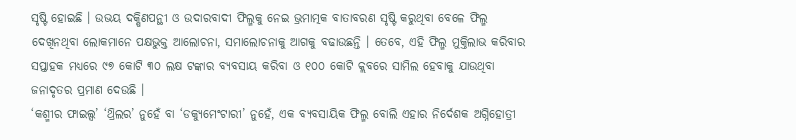ସୃଷ୍ଟି ହୋଇଛି । ଉଭୟ ଦକ୍ଷିଣପନ୍ଥୀ ଓ ଉଦାରବାଦୀ ଫିଲ୍ମକୁ ନେଇ ଭ୍ରମାତ୍ମକ ବାତାବରଣ ସୃଷ୍ଟି କରୁଥିବା ବେଳେ ଫିଲ୍ମ ଦେଖିନଥିବା ଲୋକମାନେ ପକ୍ଷଭୁକ୍ତ ଆଲୋଚନା, ସମାଲୋଚନାକୁ ଆଗକୁ ବଢାଉଛନ୍ତି । ତେବେ, ଏହି ଫିଲ୍ମ ମୁକ୍ତିଲାଭ କରିବାର ସପ୍ତାହକ ମଧ୍ୟରେ ୯୭ କୋଟି ୩୦ ଲକ୍ଷ ଟଙ୍କାର ବ୍ୟବସାୟ କରିବା ଓ ୧୦୦ କୋଟି କ୍ଲବରେ ସାମିଲ ହେବାକୁ ଯାଉଥିବା ଜନାଦୃତର ପ୍ରମାଣ ଦେଉଛି ।
‘କଶ୍ମୀର ଫାଇଲ୍ସ’ ‘ଥ୍ରିଲର’ ନୁହେଁ ବା ‘ଡକ୍ୟୁମେଂଟାରୀ’ ନୁହେଁ, ଏକ ବ୍ୟବସାୟିକ ଫିଲ୍ମ ବୋଲି ଏହାର ନିର୍ଦେଶକ ଅଗ୍ନିହୋତ୍ରୀ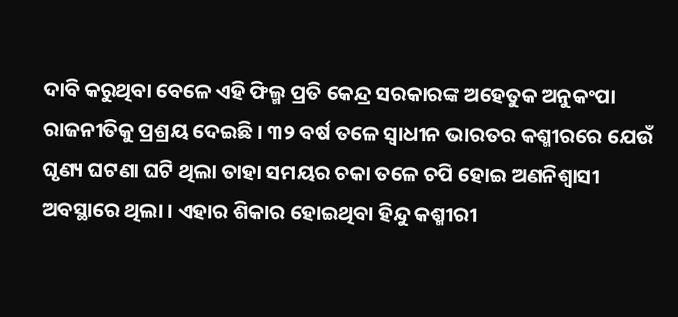ଦାବି କରୁଥିବା ବେଳେ ଏହି ଫିଲ୍ମ ପ୍ରତି କେନ୍ଦ୍ର ସରକାରଙ୍କ ଅହେତୁକ ଅନୁକଂପା ରାଜନୀତିକୁ ପ୍ରଶ୍ରୟ ଦେଇଛି । ୩୨ ବର୍ଷ ତଳେ ସ୍ୱାଧୀନ ଭାରତର କଶ୍ମୀରରେ ଯେଉଁ ଘୃଣ୍ୟ ଘଟଣା ଘଟି ଥିଲା ତାହା ସମୟର ଚକା ତଳେ ଚପି ହୋଇ ଅଣନିଶ୍ୱାସୀ ଅବସ୍ଥାରେ ଥିଲା । ଏହାର ଶିକାର ହୋଇଥିବା ହିନ୍ଦୁ କଶ୍ମୀରୀ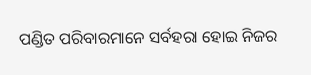ପଣ୍ଡିତ ପରିବାରମାନେ ସର୍ବହରା ହୋଇ ନିଜର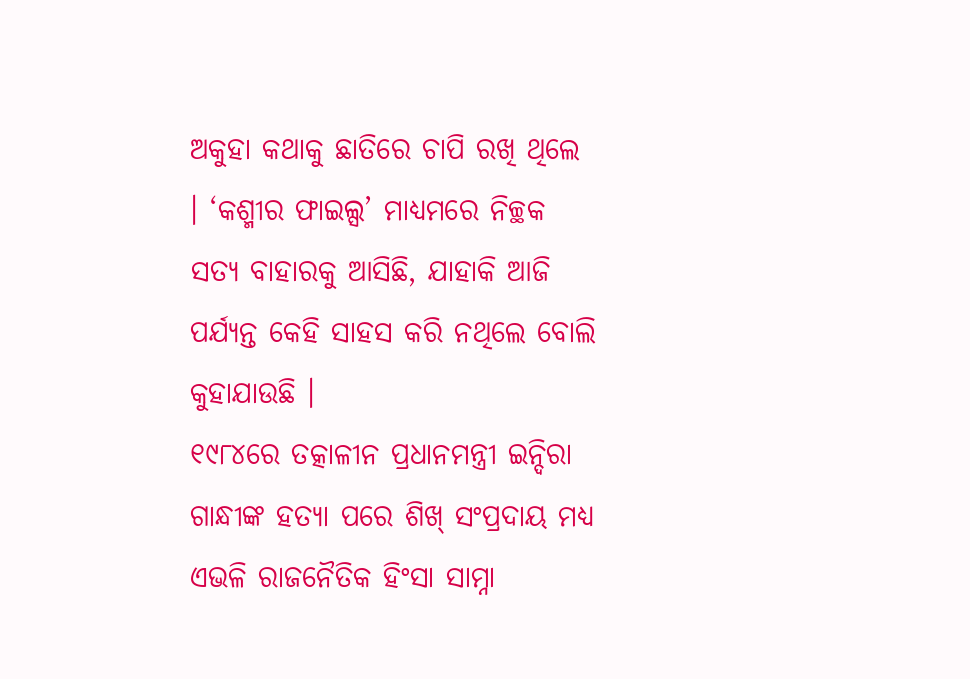ଅକୁହା କଥାକୁ ଛାତିରେ ଚାପି ରଖି ଥିଲେ । ‘କଶ୍ମୀର ଫାଇଲ୍ସ’ ମାଧ୍ୟମରେ ନିଚ୍ଛକ ସତ୍ୟ ବାହାରକୁ ଆସିଛି, ଯାହାକି ଆଜି ପର୍ଯ୍ୟନ୍ତ କେହି ସାହସ କରି ନଥିଲେ ବୋଲି କୁହାଯାଉଛି ।
୧୯୮୪ରେ ତତ୍କାଳୀନ ପ୍ରଧାନମନ୍ତ୍ରୀ ଇନ୍ଦିରା ଗାନ୍ଧୀଙ୍କ ହତ୍ୟା ପରେ ଶିଖ୍ ସଂପ୍ରଦାୟ ମଧ୍ୟ ଏଭଳି ରାଜନୈତିକ ହିଂସା ସାମ୍ନା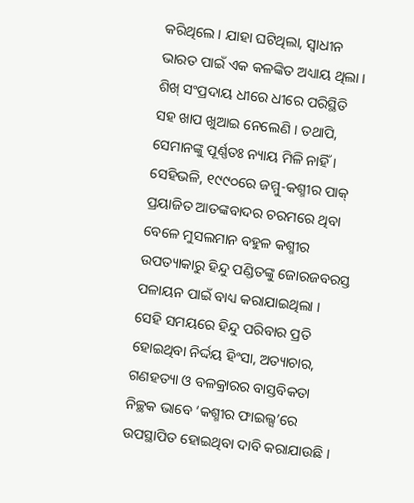କରିଥିଲେ । ଯାହା ଘଟିଥିଲା, ସ୍ୱାଧୀନ ଭାରତ ପାଇଁ ଏକ କଳଙ୍କିତ ଅଧ୍ୟାୟ ଥିଲା । ଶିଖ୍ ସଂପ୍ରଦାୟ ଧୀରେ ଧୀରେ ପରିସ୍ଥିତି ସହ ଖାପ ଖୁଆଇ ନେଲେଣି । ତଥାପି, ସେମାନଙ୍କୁ ପୂର୍ଣ୍ଣତଃ ନ୍ୟାୟ ମିଳି ନାହିଁ । ସେହିଭଳି, ୧୯୯୦ରେ ଜମ୍ମୁ-କଶ୍ମୀର ପାକ୍ ପ୍ରୟାଜିତ ଆତଙ୍କବାଦର ଚରମରେ ଥିବା ବେଳେ ମୁସଲମାନ ବହୁଳ କଶ୍ମୀର ଉପତ୍ୟାକାରୁ ହିନ୍ଦୁ ପଣ୍ଡିତଙ୍କୁ ଜୋରଜବରସ୍ତ ପଳାୟନ ପାଇଁ ବାଧ୍ୟ କରାଯାଇଥିଲା । ସେହି ସମୟରେ ହିନ୍ଦୁ ପରିବାର ପ୍ରତି ହୋଇଥିବା ନିର୍ଦ୍ଦୟ ହିଂସା, ଅତ୍ୟାଚାର, ଗଣହତ୍ୟା ଓ ବଳକ୍ରାରର ବାସ୍ତବିକତା ନିଚ୍ଛକ ଭାବେ ‘କଶ୍ମୀର ଫାଇଲ୍ସ’ରେ ଉପସ୍ଥାପିତ ହୋଇଥିବା ଦାବି କରାଯାଉଛି ।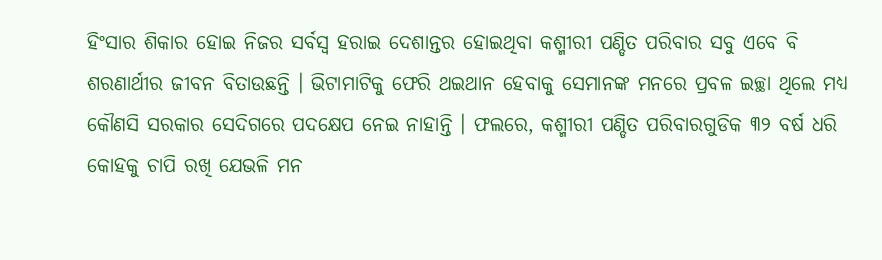ହିଂସାର ଶିକାର ହୋଇ ନିଜର ସର୍ବସ୍ୱ ହରାଇ ଦେଶାନ୍ତର ହୋଇଥିବା କଶ୍ମୀରୀ ପଣ୍ଡିତ ପରିବାର ସବୁ ଏବେ ବି ଶରଣାର୍ଥୀର ଜୀବନ ବିତାଉଛନ୍ତି । ଭିଟାମାଟିକୁ ଫେରି ଥଇଥାନ ହେବାକୁ ସେମାନଙ୍କ ମନରେ ପ୍ରବଳ ଇଚ୍ଛା ଥିଲେ ମଧ୍ୟ କୌଣସି ସରକାର ସେଦିଗରେ ପଦକ୍ଷେପ ନେଇ ନାହାନ୍ତି । ଫଲରେ, କଶ୍ମୀରୀ ପଣ୍ଡିତ ପରିବାରଗୁଡିକ ୩୨ ବର୍ଷ ଧରି କୋହକୁ ଚାପି ରଖି ଯେଭଳି ମନ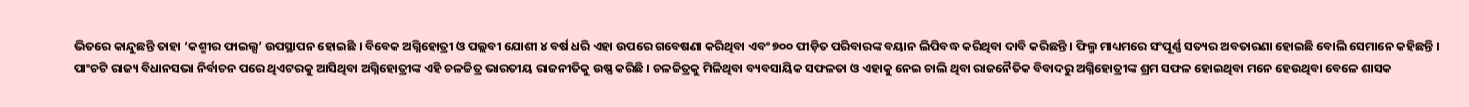ଭିତରେ କାନ୍ଦୁଛନ୍ତି ତାହା ‘କଶ୍ମୀର ଫାଇଲ୍ସ’ ଉପସ୍ଥାପନ ହୋଇଛି । ବିବେକ ଅଗ୍ନିହୋତ୍ରୀ ଓ ପଲ୍ଲବୀ ଯୋଶୀ ୪ ବର୍ଷ ଧରି ଏହା ଉପରେ ଗବେଷଣା କରିଥିବା ଏବଂ ୭୦୦ ପୀଡ଼ିତ ପରିବାରଙ୍କ ବୟାନ ଲିପିବଦ୍ଧ କରିଥିବା ଦାବି କରିଛନ୍ତି । ଫିଲ୍ମ ମାଧ୍ୟମରେ ସଂପୂର୍ଣ୍ଣ ସତ୍ୟର ଅବତାରଣା ହୋଇଛି ବୋଲି ସେମାନେ କହିଛନ୍ତି ।
ପାଂଚଟି ରାଜ୍ୟ ବିଧାନସଭା ନିର୍ବାଚନ ପରେ ଥିଏଟରକୁ ଆସିଥିବା ଅଗ୍ନିହୋତ୍ରୀଙ୍କ ଏହି ଚଳଚ୍ଚିତ୍ର ଭାରତୀୟ ରାଜନୀତିକୁ ଉଷ୍ଣ କରିଛି । ଚଳଚ୍ଚିତ୍ରକୁ ମିଳିଥିବା ବ୍ୟବସାୟିକ ସଫଳତା ଓ ଏହାକୁ ନେଇ ଚାଲି ଥିବା ରାଜନୈତିକ ବିବାଦରୁ ଅଗ୍ନିହୋତ୍ରୀଙ୍କ ଶ୍ରମ ସଫଳ ହୋଇଥିବା ମନେ ହେଉଥିବା ବେଳେ ଶାସକ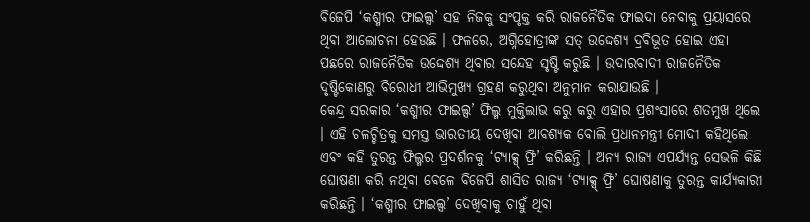ବିଜେପି ‘କଶ୍ମୀର ଫାଇଲ୍ସ’ ସହ ନିଜକୁ ସଂପୃକ୍ତ କରି ରାଜନୈତିକ ଫାଇଦା ନେବାକୁ ପ୍ରୟାସରେ ଥିବା ଆଲୋଚନା ହେଉଛି । ଫଳରେ, ଅଗ୍ନିହୋତ୍ରୀଙ୍କ ସତ୍ ଉଦ୍ଦେଶ୍ୟ ଦ୍ରବିଭୂତ ହୋଇ ଏହା ପଛରେ ରାଜନୈତିକ ଉଦ୍ଦେଶ୍ୟ ଥିବାର ସନ୍ଦେହ ସୃଷ୍ଟି କରୁଛି । ଉଦାରବାଦୀ ରାଜନୈତିକ ଦୃଷ୍ଟିକୋଣରୁ ବିରୋଧୀ ଆଭିମୁଖ୍ୟ ଗ୍ରହଣ କରୁଥିବା ଅନୁମାନ କରାଯାଉଛି ।
କେନ୍ଦ୍ର ସରକାର ‘କଶ୍ମୀର ଫାଇଲ୍ସ’ ଫିଲ୍ମ ମୁକ୍ତିଲାଭ କରୁ କରୁ ଏହାର ପ୍ରଶଂସାରେ ଶତମୁଖ ଥିଲେ । ଏହି ଚଳଚ୍ଚିତ୍ରକୁ ସମସ୍ତ ଭାରତୀୟ ଦେଖିବା ଆବଶ୍ୟକ ବୋଲି ପ୍ରଧାନମନ୍ତ୍ରୀ ମୋଦୀ କହିଥିଲେ ଏବଂ କହି ତୁରନ୍ତ ଫିଲ୍ମର ପ୍ରଦର୍ଶନକୁ ‘ଟ୍ୟାକ୍ସ୍ ଫ୍ରି’ କରିଛନ୍ତି । ଅନ୍ୟ ରାଜ୍ୟ ଏପର୍ଯ୍ୟନ୍ତ ସେଭଳି କିଛି ଘୋଷଣା କରି ନଥିବା ବେଳେ ବିଜେପି ଶାସିତ ରାଜ୍ୟ ‘ଟ୍ୟାକ୍ସ୍ ଫ୍ରି’ ଘୋଷଣାକୁ ତୁରନ୍ତ କାର୍ଯ୍ୟକାରୀ କରିଛନ୍ତି । ‘କଶ୍ମୀର ଫାଇଲ୍ସ’ ଦେଖିବାକୁ ଚାହୁଁ ଥିବା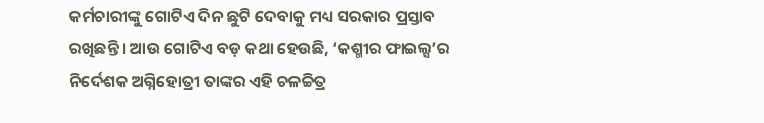କର୍ମଚାରୀଙ୍କୁ ଗୋଟିଏ ଦିନ ଛୁଟି ଦେବାକୁ ମଧ୍ୟ ସରକାର ପ୍ରସ୍ତାବ ରଖିଛନ୍ତି । ଆଉ ଗୋଟିଏ ବଡ଼ କଥା ହେଉଛି, ‘କଶ୍ମୀର ଫାଇଲ୍ସ’ର ନିର୍ଦେଶକ ଅଗ୍ନିହୋତ୍ରୀ ତାଙ୍କର ଏହି ଚଳଚ୍ଚିତ୍ର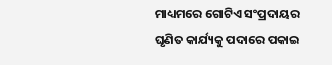ମାଧ୍ୟମରେ ଗୋଟିଏ ସଂପ୍ରଦାୟର ଘୃଣିତ କାର୍ଯ୍ୟକୁ ପଦାରେ ପକାଇ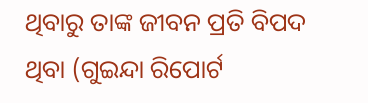ଥିବାରୁ ତାଙ୍କ ଜୀବନ ପ୍ରତି ବିପଦ ଥିବା (ଗୁଇନ୍ଦା ରିପୋର୍ଟ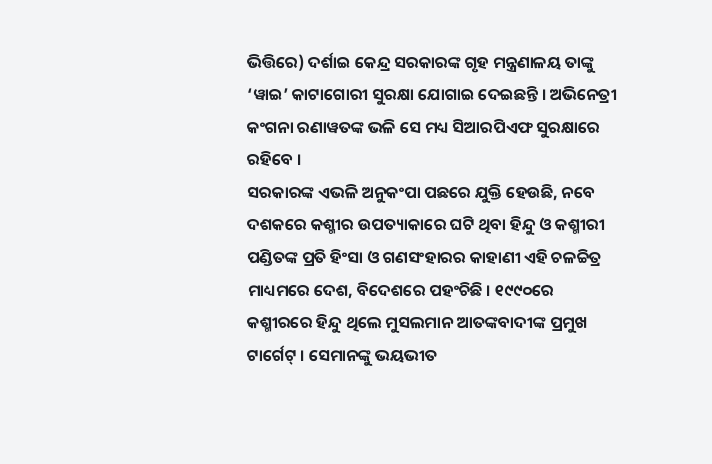ଭିତ୍ତିରେ) ଦର୍ଶାଇ କେନ୍ଦ୍ର ସରକାରଙ୍କ ଗୃହ ମନ୍ତ୍ରଣାଳୟ ତାଙ୍କୁ ‘ୱାଇ’ କାଟାଗୋରୀ ସୁରକ୍ଷା ଯୋଗାଇ ଦେଇଛନ୍ତି । ଅଭିନେତ୍ରୀ କଂଗନା ରଣାୱତଙ୍କ ଭଳି ସେ ମଧ୍ୟ ସିଆରପିଏଫ ସୁରକ୍ଷାରେ ରହିବେ ।
ସରକାରଙ୍କ ଏଭଳି ଅନୁକଂପା ପଛରେ ଯୁକ୍ତି ହେଉଛି, ନବେ ଦଶକରେ କଶ୍ମୀର ଉପତ୍ୟାକାରେ ଘଟି ଥିବା ହିନ୍ଦୁ ଓ କଶ୍ମୀରୀ ପଣ୍ଡିତଙ୍କ ପ୍ରତି ହିଂସା ଓ ଗଣସଂହାରର କାହାଣୀ ଏହି ଚଳଚ୍ଚିତ୍ର ମାଧ୍ୟମରେ ଦେଶ, ବିଦେଶରେ ପହଂଚିଛି । ୧୯୯୦ରେ କଶ୍ମୀରରେ ହିନ୍ଦୁ ଥିଲେ ମୁସଲମାନ ଆତଙ୍କବାଦୀଙ୍କ ପ୍ରମୁଖ ଟାର୍ଗେଟ୍ । ସେମାନଙ୍କୁ ଭୟଭୀତ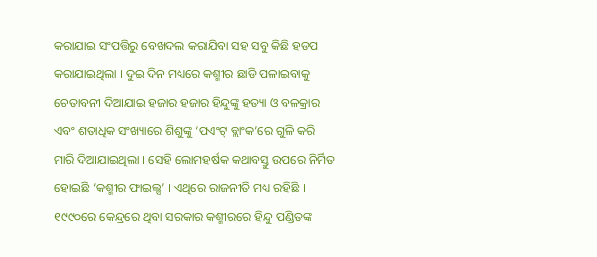କରାଯାଇ ସଂପତ୍ତିରୁ ବେଖଦଲ କରାଯିବା ସହ ସବୁ କିଛି ହଡପ କରାଯାଇଥିଲା । ଦୁଇ ଦିନ ମଧ୍ୟରେ କଶ୍ମୀର ଛାଡି ପଳାଇବାକୁ ଚେତାବନୀ ଦିଆଯାଇ ହଜାର ହଜାର ହିନ୍ଦୁଙ୍କୁ ହତ୍ୟା ଓ ବଳକ୍ରାର ଏବଂ ଶତାଧିକ ସଂଖ୍ୟାରେ ଶିଶୁଙ୍କୁ ‘ପଏଂଟ୍ ବ୍ଲାଂକ’ରେ ଗୁଳି କରି ମାରି ଦିଆଯାଇଥିଲା । ସେହି ଲୋମହର୍ଷକ କଥାବସ୍ତୁ ଉପରେ ନିର୍ମିତ ହୋଇଛି ‘କଶ୍ମୀର ଫାଇଲ୍ସ’ । ଏଥିରେ ରାଜନୀତି ମଧ୍ୟ ରହିଛି । ୧୯୯୦ରେ କେନ୍ଦ୍ରରେ ଥିବା ସରକାର କଶ୍ମୀରରେ ହିନ୍ଦୁ ପଣ୍ଡିତଙ୍କ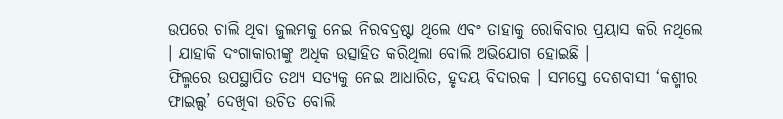ଉପରେ ଚାଲି ଥିବା ଜୁଲମକୁ ନେଇ ନିରବଦ୍ରଷ୍ଟା ଥିଲେ ଏବଂ ତାହାକୁ ରୋକିବାର ପ୍ରୟାସ କରି ନଥିଲେ । ଯାହାକି ଦଂଗାକାରୀଙ୍କୁ ଅଧିକ ଉତ୍ସାହିତ କରିଥିଲା ବୋଲି ଅଭିଯୋଗ ହୋଇଛି ।
ଫିଲ୍ମରେ ଉପସ୍ଥାପିତ ତଥ୍ୟ ସତ୍ୟକୁ ନେଇ ଆଧାରିତ, ହୃଦୟ ବିଦାରକ । ସମସ୍ତେ ଦେଶବାସୀ ‘କଶ୍ମୀର ଫାଇଲ୍ସ’ ଦେଖିବା ଉଚିତ ବୋଲି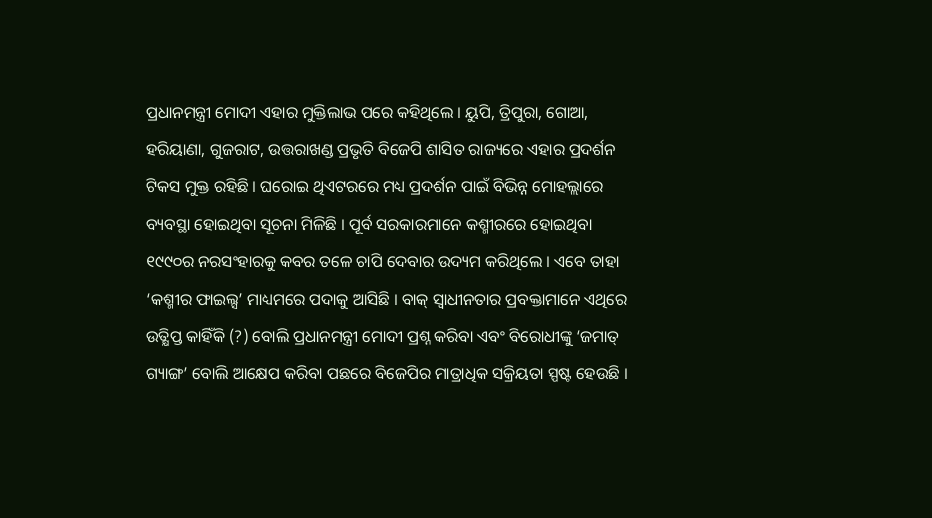ପ୍ରଧାନମନ୍ତ୍ରୀ ମୋଦୀ ଏହାର ମୁକ୍ତିଲାଭ ପରେ କହିଥିଲେ । ୟୁପି, ତ୍ରିପୁରା, ଗୋଆ, ହରିୟାଣା, ଗୁଜରାଟ, ଉତ୍ତରାଖଣ୍ଡ ପ୍ରଭୃତି ବିଜେପି ଶାସିତ ରାଜ୍ୟରେ ଏହାର ପ୍ରଦର୍ଶନ ଟିକସ ମୁକ୍ତ ରହିଛି । ଘରୋଇ ଥିଏଟରରେ ମଧ୍ୟ ପ୍ରଦର୍ଶନ ପାଇଁ ବିଭିନ୍ନ ମୋହଲ୍ଲାରେ ବ୍ୟବସ୍ଥା ହୋଇଥିବା ସୂଚନା ମିଳିଛି । ପୂର୍ବ ସରକାରମାନେ କଶ୍ମୀରରେ ହୋଇଥିବା ୧୯୯୦ର ନରସଂହାରକୁ କବର ତଳେ ଚାପି ଦେବାର ଉଦ୍ୟମ କରିଥିଲେ । ଏବେ ତାହା ‘କଶ୍ମୀର ଫାଇଲ୍ସ’ ମାଧ୍ୟମରେ ପଦାକୁ ଆସିଛି । ବାକ୍ ସ୍ୱାଧୀନତାର ପ୍ରବକ୍ତାମାନେ ଏଥିରେ ଉତ୍କ୍ଷିପ୍ତ କାହିଁକି (?) ବୋଲି ପ୍ରଧାନମନ୍ତ୍ରୀ ମୋଦୀ ପ୍ରଶ୍ନ କରିବା ଏବଂ ବିରୋଧୀଙ୍କୁ ‘ଜମାତ୍ ଗ୍ୟାଙ୍ଗ’ ବୋଲି ଆକ୍ଷେପ କରିବା ପଛରେ ବିଜେପିର ମାତ୍ରାଧିକ ସକ୍ରିୟତା ସ୍ପଷ୍ଟ ହେଉଛି ।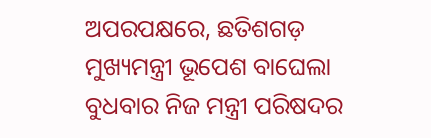ଅପରପକ୍ଷରେ, ଛତିଶଗଡ଼ ମୁଖ୍ୟମନ୍ତ୍ରୀ ଭୂପେଶ ବାଘେଲା ବୁଧବାର ନିଜ ମନ୍ତ୍ରୀ ପରିଷଦର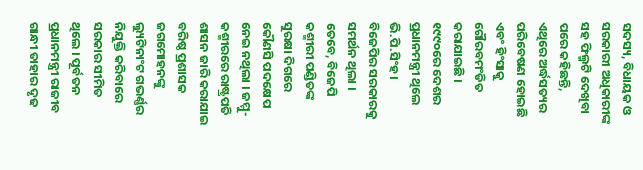ସଦସ୍ୟ, ବିଧାୟକ ଓ ସରକାରୀ ଅଧିକାରୀଙ୍କ ସହ ଫିଲ୍ମଟି ଦେଖିବା ପରେ କହିଛନ୍ତି, ଏଥିରେ ଅର୍ଦ୍ଧସତ୍ୟର ପରିବେଷଣ ହୋଇଛି ଏବଂ ହିଂସାକୁ ଗୌରବମଂଡିତ କରାଯାଇଛି । ୧୯୯୦ରେ ଦେଶର ପ୍ରଧାନମନ୍ତ୍ରୀ ଥିଲେ ଭି.ପି.ସିଂହ । ବିଜେପିର ସରକାରକୁ ସମର୍ଥନ ଥିଲା । ତେବେ, ବିଜେପି କଶ୍ମୀରୀ ପଣ୍ଡିତଙ୍କ ସୁରକ୍ଷା ଦିଗରେ କୌଣସି ପଦକ୍ଷେପ ନେଇ ନଥିଲା । ଜମ୍ମୁ-କଶ୍ମୀରରେ ରାଷ୍ଟ୍ରପତି ଶାସନ ଜାରି କରାଯାଇ ବରିଷ୍ଠ ପ୍ରଶାସକ ଜଗମୋହନଙ୍କୁ ଲ୍ୟୁଟିନାଂଟ ଗଭର୍ଣ୍ଣର ନିଯୁକ୍ତି କରିବାରେ ସରକାର ସୀମିତ ଥିଲେ । ପୂର୍ବତନ ପ୍ରଧାନମନ୍ତ୍ରୀ ରାଜୀବ ଗାନ୍ଧୀ ତାହାର ଦୃଢ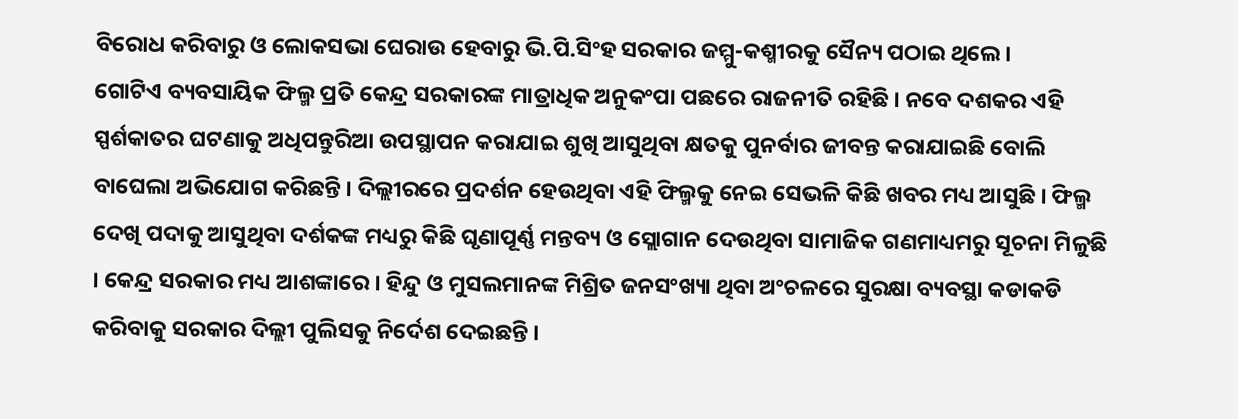ବିରୋଧ କରିବାରୁ ଓ ଲୋକସଭା ଘେରାଉ ହେବାରୁ ଭି.ପି.ସିଂହ ସରକାର ଜମ୍ମୁ-କଶ୍ମୀରକୁ ସୈନ୍ୟ ପଠାଇ ଥିଲେ ।
ଗୋଟିଏ ବ୍ୟବସାୟିକ ଫିଲ୍ମ ପ୍ରତି କେନ୍ଦ୍ର ସରକାରଙ୍କ ମାତ୍ରାଧିକ ଅନୁକଂପା ପଛରେ ରାଜନୀତି ରହିଛି । ନବେ ଦଶକର ଏହି ସ୍ପର୍ଶକାତର ଘଟଣାକୁ ଅଧିପନ୍ତୁରିଆ ଉପସ୍ଥାପନ କରାଯାଇ ଶୁଖି ଆସୁଥିବା କ୍ଷତକୁ ପୁନର୍ବାର ଜୀବନ୍ତ କରାଯାଇଛି ବୋଲି ବାଘେଲା ଅଭିଯୋଗ କରିଛନ୍ତି । ଦିଲ୍ଲୀରରେ ପ୍ରଦର୍ଶନ ହେଉଥିବା ଏହି ଫିଲ୍ମକୁ ନେଇ ସେଭଳି କିଛି ଖବର ମଧ୍ୟ ଆସୁଛି । ଫିଲ୍ମ ଦେଖି ପଦାକୁ ଆସୁଥିବା ଦର୍ଶକଙ୍କ ମଧ୍ୟରୁ କିଛି ଘୃଣାପୂର୍ଣ୍ଣ ମନ୍ତବ୍ୟ ଓ ସ୍ଲୋଗାନ ଦେଉଥିବା ସାମାଜିକ ଗଣମାଧ୍ୟମରୁ ସୂଚନା ମିଳୁଛି । କେନ୍ଦ୍ର ସରକାର ମଧ୍ୟ ଆଶଙ୍କାରେ । ହିନ୍ଦୁ ଓ ମୁସଲମାନଙ୍କ ମିଶ୍ରିତ ଜନସଂଖ୍ୟା ଥିବା ଅଂଚଳରେ ସୁରକ୍ଷା ବ୍ୟବସ୍ଥା କଡାକଡି କରିବାକୁ ସରକାର ଦିଲ୍ଲୀ ପୁଲିସକୁ ନିର୍ଦେଶ ଦେଇଛନ୍ତି ।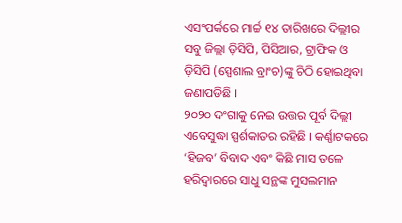ଏସଂପର୍କରେ ମାର୍ଚ୍ଚ ୧୪ ତାରିଖରେ ଦିଲ୍ଲୀର ସବୁ ଜିଲ୍ଲା ଡ଼ିସିପି, ପିସିଆର, ଟ୍ରାଫିକ ଓ ଡ଼ିସିପି (ସ୍ପେଶାଲ ବ୍ରାଂଚ)ଙ୍କୁ ଚିଠି ହୋଇଥିବା ଜଣାପଡିଛି ।
୨୦୨୦ ଦଂଗାକୁ ନେଇ ଉତ୍ତର ପୂର୍ବ ଦିଲ୍ଲୀ ଏବେସୁଦ୍ଧା ସ୍ପର୍ଶକାତର ରହିଛି । କର୍ଣ୍ଣାଟକରେ ‘ହିଜବ’ ବିବାଦ ଏବଂ କିଛି ମାସ ତଳେ ହରିଦ୍ୱାରରେ ସାଧୁ ସନ୍ଥଙ୍କ ମୁସଲମାନ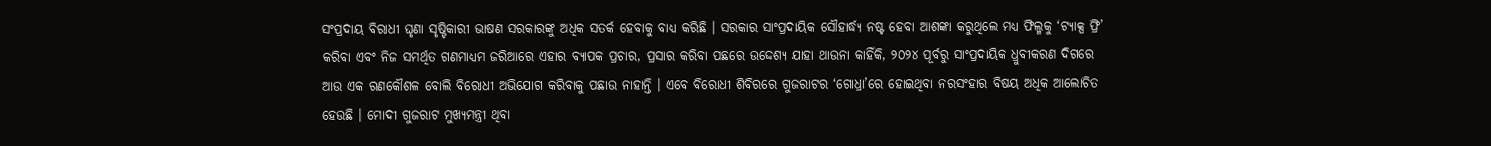ସଂପ୍ରଦାୟ ବିରାଧୀ ଘୃଣା ସୃଷ୍ଟିକାରୀ ଭାଷଣ ସରକାରଙ୍କୁ ଅଧିକ ସତର୍କ ହେବାକୁ ବାଧ୍ୟ କରିଛି । ସରକାର ସାଂପ୍ରଦାୟିକ ସୌହାର୍ଦ୍ଧ୍ୟ ନଷ୍ଟ ହେବା ଆଶଙ୍କା କରୁଥିଲେ ମଧ୍ୟ ଫିଲ୍ମକୁ ‘ଟ୍ୟାକ୍ସ ଫ୍ରି’ କରିବା ଏବଂ ନିଜ ସମର୍ଥିତ ଗଣମାଧ୍ୟମ ଜରିଆରେ ଏହାର ବ୍ୟାପକ ପ୍ରଚାର, ପ୍ରସାର କରିବା ପଛରେ ଉଦ୍ଦେଶ୍ୟ ଯାହା ଥାଉନା କାହିଁକି, ୨୦୨୪ ପୂର୍ବରୁ ସାଂପ୍ରଦାୟିକ ଧ୍ରୁବୀକରଣ ଦିଗରେ ଆଉ ଏକ ରଣକୌଶଳ ବୋଲି ବିରୋଧୀ ଅଭିଯୋଗ କରିବାକୁ ପଛାଉ ନାହାନ୍ତି । ଏବେ ବିରୋଧୀ ଶିବିରରେ ଗୁଜରାଟର ‘ଗୋଧ୍ରା’ରେ ହୋଇଥିବା ନରସଂହାର ବିଷୟ ଅଧିକ ଆଲୋଚିତ ହେଉଛି । ମୋଦୀ ଗୁଜରାଟ ମୁଖ୍ୟମନ୍ତ୍ରୀ ଥିବା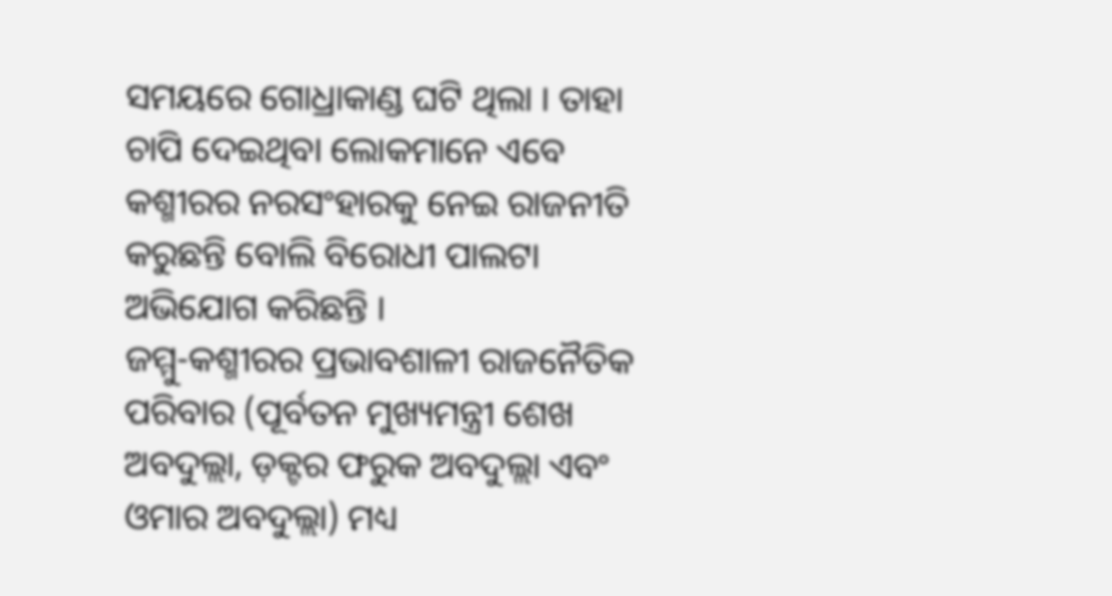ସମୟରେ ଗୋଧ୍ରାକାଣ୍ଡ ଘଟି ଥିଲା । ତାହା ଚାପି ଦେଇଥିବା ଲୋକମାନେ ଏବେ କଶ୍ମୀରର ନରସଂହାରକୁ ନେଇ ରାଜନୀତି କରୁଛନ୍ତି ବୋଲି ବିରୋଧୀ ପାଲଟା ଅଭିଯୋଗ କରିଛନ୍ତି ।
ଜମ୍ମୁ-କଶ୍ମୀରର ପ୍ରଭାବଶାଳୀ ରାଜନୈତିକ ପରିବାର (ପୂର୍ବତନ ମୁଖ୍ୟମନ୍ତ୍ରୀ ଶେଖ ଅବଦୁଲ୍ଲା, ଡ଼କ୍ଟର ଫରୁକ ଅବଦୁଲ୍ଲା ଏବଂ ଓମାର ଅବଦୁଲ୍ଲା) ମଧ୍ୟ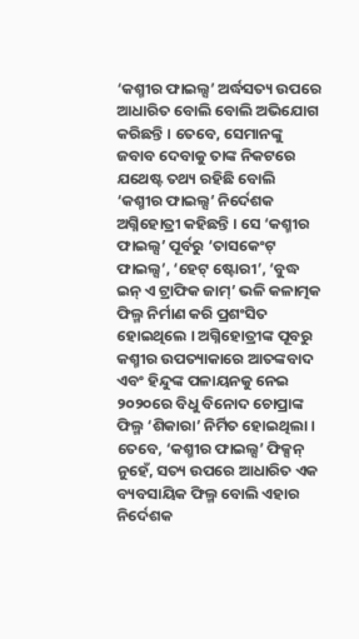‘କଶ୍ମୀର ଫାଇଲ୍ସ’ ଅର୍ଦ୍ଧସତ୍ୟ ଉପରେ ଆଧାରିତ ବୋଲି ବୋଲି ଅଭିଯୋଗ କରିଛନ୍ତି । ତେବେ, ସେମାନଙ୍କୁ ଜବାବ ଦେବାକୁ ତାଙ୍କ ନିକଟରେ ଯଥେଷ୍ଟ ତଥ୍ୟ ରହିଛି ବୋଲି ‘କଶ୍ମୀର ଫାଇଲ୍ସ’ ନିର୍ଦେଶକ ଅଗ୍ନିହୋତ୍ରୀ କହିଛନ୍ତି । ସେ ‘କଶ୍ମୀର ଫାଇଲ୍ସ’ ପୂର୍ବରୁ ‘ତାସକେଂଟ୍ ଫାଇଲ୍ସ’, ‘ହେଟ୍ ଷ୍ଟୋରୀ’, ‘ବୁଦ୍ଧ ଇନ୍ ଏ ଟ୍ରାଫିକ ଜାମ୍’ ଭଳି କଳାତ୍ମକ ଫିଲ୍ମ ନିର୍ମାଣ କରି ପ୍ରଶଂସିତ ହୋଇଥିଲେ । ଅଗ୍ନିହୋତ୍ରୀଙ୍କ ପୂବରୁ କଶ୍ମୀର ଉପତ୍ୟାକାରେ ଆତଙ୍କବାଦ ଏବଂ ହିନ୍ଦୁଙ୍କ ପଳାୟନକୁ ନେଇ ୨୦୨୦ରେ ବିଧୁ ବିନୋଦ ଚୋପ୍ରାଙ୍କ ଫିଲ୍ମ ‘ଶିକାରା’ ନିର୍ମିତ ହୋଇଥିଲା ।
ତେବେ, ‘କଶ୍ମୀର ଫାଇଲ୍ସ’ ଫିକ୍ସନ୍ ନୁହେଁ, ସତ୍ୟ ଉପରେ ଆଧାରିତ ଏକ ବ୍ୟବସାୟିକ ଫିଲ୍ମ ବୋଲି ଏହାର ନିର୍ଦେଶକ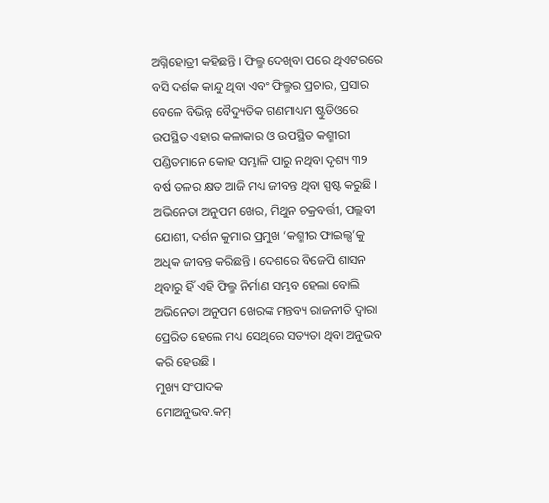ଅଗ୍ନିହୋତ୍ରୀ କହିଛନ୍ତି । ଫିଲ୍ମ ଦେଖିବା ପରେ ଥିଏଟରରେ ବସି ଦର୍ଶକ କାନ୍ଦୁ ଥିବା ଏବଂ ଫିଲ୍ମର ପ୍ରଚାର, ପ୍ରସାର ବେଳେ ବିଭିନ୍ନ ବୈଦ୍ୟୁତିକ ଗଣମାଧ୍ୟମ ଷ୍ଟୁଡିଓରେ ଉପସ୍ଥିତ ଏହାର କଳାକାର ଓ ଉପସ୍ଥିତ କଶ୍ମୀରୀ ପଣ୍ଡିତମାନେ କୋହ ସମ୍ଭାଳି ପାରୁ ନଥିବା ଦୃଶ୍ୟ ୩୨ ବର୍ଷ ତଳର କ୍ଷତ ଆଜି ମଧ୍ୟ ଜୀବନ୍ତ ଥିବା ସ୍ପଷ୍ଟ କରୁଛି । ଅଭିନେତା ଅନୁପମ ଖେର, ମିଥୁନ ଚକ୍ରବର୍ତ୍ତୀ, ପଲ୍ଲବୀ ଯୋଶୀ, ଦର୍ଶନ କୁମାର ପ୍ରମୁଖ ‘କଶ୍ମୀର ଫାଇଲ୍ସ’କୁ ଅଧିକ ଜୀବନ୍ତ କରିଛନ୍ତି । ଦେଶରେ ବିଜେପି ଶାସନ ଥିବାରୁ ହିଁ ଏହି ଫିଲ୍ମ ନିର୍ମାଣ ସମ୍ଭବ ହେଲା ବୋଲି ଅଭିନେତା ଅନୁପମ ଖେରଙ୍କ ମନ୍ତବ୍ୟ ରାଜନୀତି ଦ୍ୱାରା ପ୍ରେରିତ ହେଲେ ମଧ୍ୟ ସେଥିରେ ସତ୍ୟତା ଥିବା ଅନୁଭବ କରି ହେଉଛି ।
ମୁଖ୍ୟ ସଂପାଦକ
ମୋଅନୁଭବ.କମ୍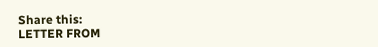Share this:
LETTER FROM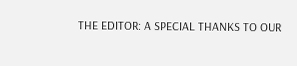THE EDITOR: A SPECIAL THANKS TO OUR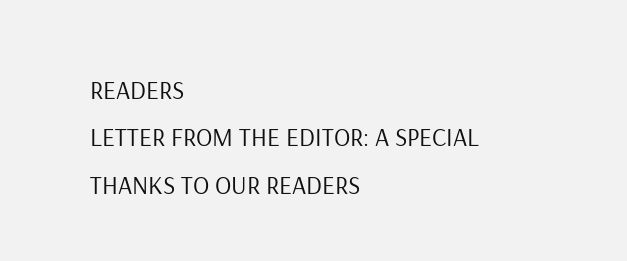READERS
LETTER FROM THE EDITOR: A SPECIAL THANKS TO OUR READERS